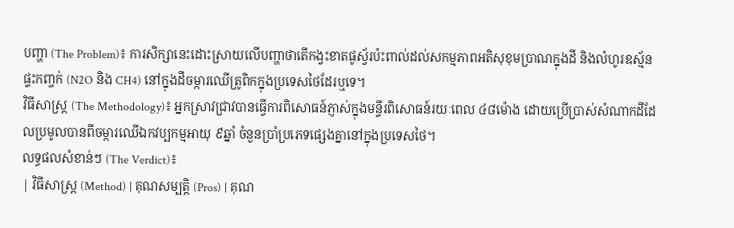បញ្ហា (The Problem)៖ ការសិក្សានេះដោះស្រាយលើបញ្ហាថាតើកង្វះខាតផូស្វ័រប៉ះពាល់ដល់សកម្មភាពអតិសុខុមប្រាណក្នុងដី និងលំហូរឧស្ម័នផ្ទះកញ្ចក់ (N2O និង CH4) នៅក្នុងដីចម្ការឈើត្រូពិកក្នុងប្រទេសថៃដែរឬទេ។
វិធីសាស្ត្រ (The Methodology)៖ អ្នកស្រាវជ្រាវបានធ្វើការពិសោធន៍ភ្ញាស់ក្នុងមន្ទីរពិសោធន៍រយៈពេល ៤៨ម៉ោង ដោយប្រើប្រាស់សំណាកដីដែលប្រមូលបានពីចម្ការឈើឯកវប្បកម្មអាយុ ៩ឆ្នាំ ចំនួនប្រាំប្រភេទផ្សេងគ្នានៅក្នុងប្រទេសថៃ។
លទ្ធផលសំខាន់ៗ (The Verdict)៖
| វិធីសាស្ត្រ (Method) | គុណសម្បត្តិ (Pros) | គុណ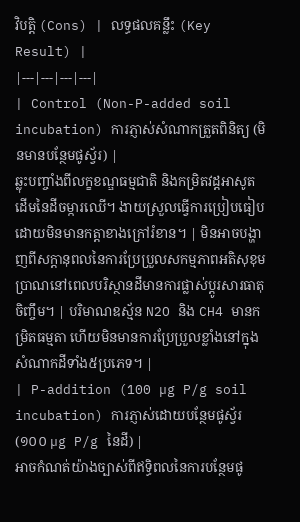វិបត្តិ (Cons) | លទ្ធផលគន្លឹះ (Key Result) |
|---|---|---|---|
| Control (Non-P-added soil incubation) ការភ្ញាស់សំណាកត្រួតពិនិត្យ (មិនមានបន្ថែមផូស្វ័រ) |
ឆ្លុះបញ្ចាំងពីលក្ខខណ្ឌធម្មជាតិ និងកម្រិតវដ្តអាសូតដើមនៃដីចម្ការឈើ។ ងាយស្រួលធ្វើការប្រៀបធៀបដោយមិនមានកត្តាខាងក្រៅរំខាន។ | មិនអាចបង្ហាញពីសក្តានុពលនៃការប្រែប្រួលសកម្មភាពអតិសុខុមប្រាណនៅពេលបរិស្ថានដីមានការផ្លាស់ប្តូរសារធាតុចិញ្ចឹម។ | បរិមាណឧស្ម័ន N2O និង CH4 មានកម្រិតធម្មតា ហើយមិនមានការប្រែប្រួលខ្លាំងនៅក្នុងសំណាកដីទាំង៥ប្រភេទ។ |
| P-addition (100 µg P/g soil incubation) ការភ្ញាស់ដោយបន្ថែមផូស្វ័រ (១០០ µg P/g នៃដី) |
អាចកំណត់យ៉ាងច្បាស់ពីឥទ្ធិពលនៃការបន្ថែមផូ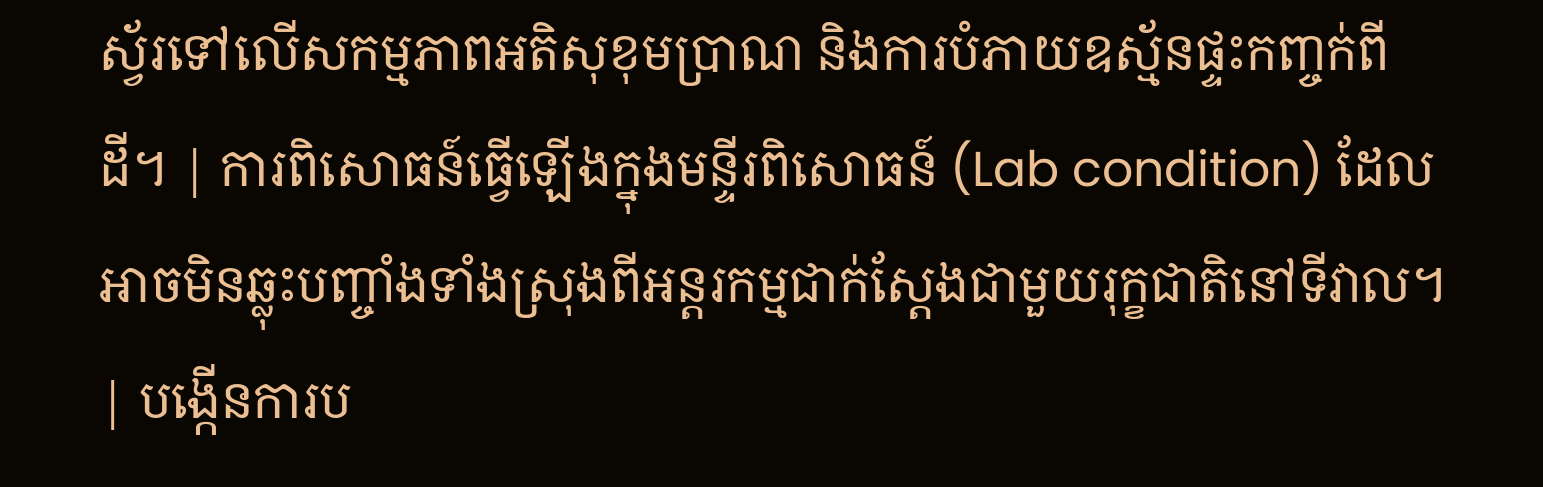ស្វ័រទៅលើសកម្មភាពអតិសុខុមប្រាណ និងការបំភាយឧស្ម័នផ្ទះកញ្ចក់ពីដី។ | ការពិសោធន៍ធ្វើឡើងក្នុងមន្ទីរពិសោធន៍ (Lab condition) ដែលអាចមិនឆ្លុះបញ្ចាំងទាំងស្រុងពីអន្តរកម្មជាក់ស្តែងជាមួយរុក្ខជាតិនៅទីវាល។ | បង្កើនការប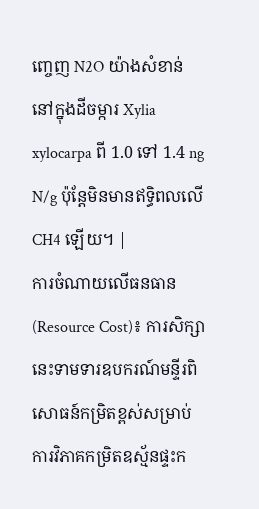ញ្ចេញ N2O យ៉ាងសំខាន់នៅក្នុងដីចម្ការ Xylia xylocarpa ពី 1.0 ទៅ 1.4 ng N/g ប៉ុន្តែមិនមានឥទ្ធិពលលើ CH4 ឡើយ។ |
ការចំណាយលើធនធាន (Resource Cost)៖ ការសិក្សានេះទាមទារឧបករណ៍មន្ទីរពិសោធន៍កម្រិតខ្ពស់សម្រាប់ការវិភាគកម្រិតឧស្ម័នផ្ទះក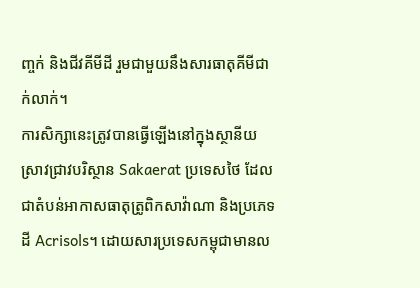ញ្ចក់ និងជីវគីមីដី រួមជាមួយនឹងសារធាតុគីមីជាក់លាក់។
ការសិក្សានេះត្រូវបានធ្វើឡើងនៅក្នុងស្ថានីយស្រាវជ្រាវបរិស្ថាន Sakaerat ប្រទេសថៃ ដែលជាតំបន់អាកាសធាតុត្រូពិកសាវ៉ាណា និងប្រភេទដី Acrisols។ ដោយសារប្រទេសកម្ពុជាមានល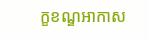ក្ខខណ្ឌអាកាស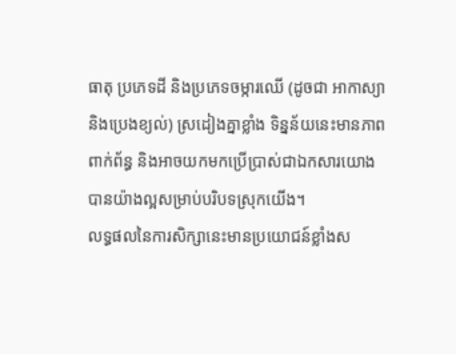ធាតុ ប្រភេទដី និងប្រភេទចម្ការឈើ (ដូចជា អាកាស្យា និងប្រេងខ្យល់) ស្រដៀងគ្នាខ្លាំង ទិន្នន័យនេះមានភាពពាក់ព័ន្ធ និងអាចយកមកប្រើប្រាស់ជាឯកសារយោងបានយ៉ាងល្អសម្រាប់បរិបទស្រុកយើង។
លទ្ធផលនៃការសិក្សានេះមានប្រយោជន៍ខ្លាំងស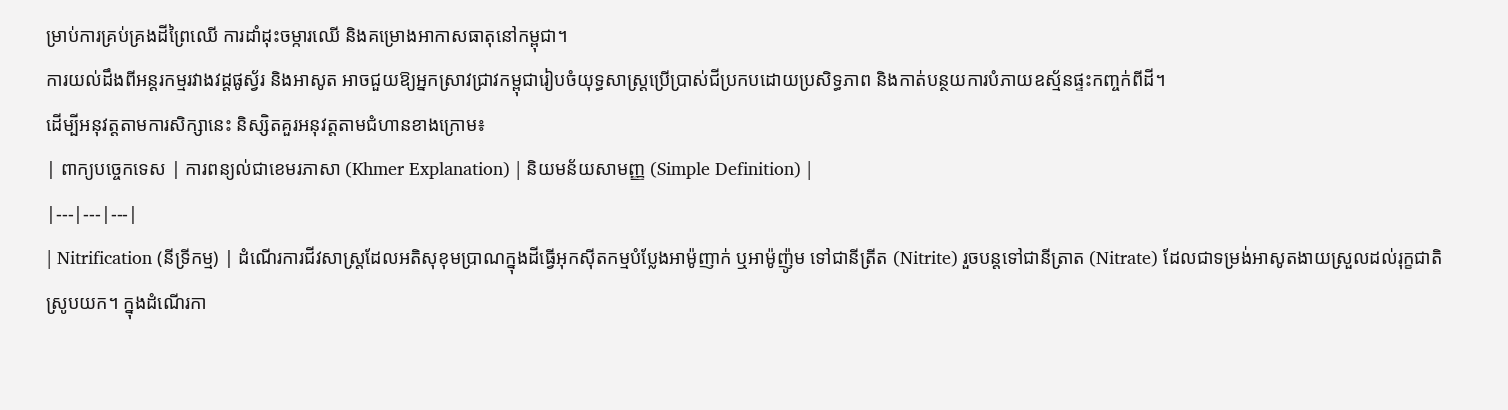ម្រាប់ការគ្រប់គ្រងដីព្រៃឈើ ការដាំដុះចម្ការឈើ និងគម្រោងអាកាសធាតុនៅកម្ពុជា។
ការយល់ដឹងពីអន្តរកម្មរវាងវដ្តផូស្វ័រ និងអាសូត អាចជួយឱ្យអ្នកស្រាវជ្រាវកម្ពុជារៀបចំយុទ្ធសាស្ត្រប្រើប្រាស់ជីប្រកបដោយប្រសិទ្ធភាព និងកាត់បន្ថយការបំភាយឧស្ម័នផ្ទះកញ្ចក់ពីដី។
ដើម្បីអនុវត្តតាមការសិក្សានេះ និស្សិតគួរអនុវត្តតាមជំហានខាងក្រោម៖
| ពាក្យបច្ចេកទេស | ការពន្យល់ជាខេមរភាសា (Khmer Explanation) | និយមន័យសាមញ្ញ (Simple Definition) |
|---|---|---|
| Nitrification (នីទ្រីកម្ម) | ដំណើរការជីវសាស្រ្តដែលអតិសុខុមប្រាណក្នុងដីធ្វើអុកស៊ីតកម្មបំប្លែងអាម៉ូញាក់ ឬអាម៉ូញ៉ូម ទៅជានីត្រីត (Nitrite) រួចបន្តទៅជានីត្រាត (Nitrate) ដែលជាទម្រង់អាសូតងាយស្រួលដល់រុក្ខជាតិស្រូបយក។ ក្នុងដំណើរកា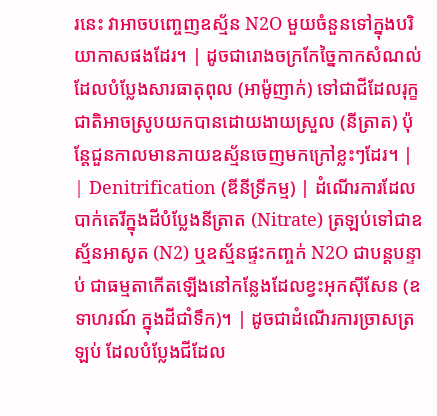រនេះ វាអាចបញ្ចេញឧស្ម័ន N2O មួយចំនួនទៅក្នុងបរិយាកាសផងដែរ។ | ដូចជារោងចក្រកែច្នៃកាកសំណល់ ដែលបំប្លែងសារធាតុពុល (អាម៉ូញាក់) ទៅជាជីដែលរុក្ខជាតិអាចស្រូបយកបានដោយងាយស្រួល (នីត្រាត) ប៉ុន្តែជួនកាលមានភាយឧស្ម័នចេញមកក្រៅខ្លះៗដែរ។ |
| Denitrification (ឌីនីទ្រីកម្ម) | ដំណើរការដែលបាក់តេរីក្នុងដីបំប្លែងនីត្រាត (Nitrate) ត្រឡប់ទៅជាឧស្ម័នអាសូត (N2) ឬឧស្ម័នផ្ទះកញ្ចក់ N2O ជាបន្តបន្ទាប់ ជាធម្មតាកើតឡើងនៅកន្លែងដែលខ្វះអុកស៊ីសែន (ឧទាហរណ៍ ក្នុងដីជាំទឹក)។ | ដូចជាដំណើរការច្រាសត្រឡប់ ដែលបំប្លែងជីដែល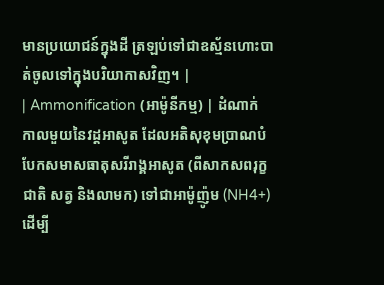មានប្រយោជន៍ក្នុងដី ត្រឡប់ទៅជាឧស្ម័នហោះបាត់ចូលទៅក្នុងបរិយាកាសវិញ។ |
| Ammonification (អាម៉ូនីកម្ម) | ដំណាក់កាលមួយនៃវដ្តអាសូត ដែលអតិសុខុមប្រាណបំបែកសមាសធាតុសរីរាង្គអាសូត (ពីសាកសពរុក្ខជាតិ សត្វ និងលាមក) ទៅជាអាម៉ូញ៉ូម (NH4+) ដើម្បី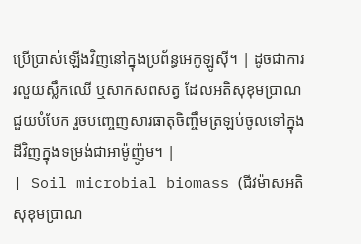ប្រើប្រាស់ឡើងវិញនៅក្នុងប្រព័ន្ធអេកូឡូស៊ី។ | ដូចជាការរលួយស្លឹកឈើ ឬសាកសពសត្វ ដែលអតិសុខុមប្រាណជួយបំបែក រួចបញ្ចេញសារធាតុចិញ្ចឹមត្រឡប់ចូលទៅក្នុងដីវិញក្នុងទម្រង់ជាអាម៉ូញ៉ូម។ |
| Soil microbial biomass (ជីវម៉ាសអតិសុខុមប្រាណ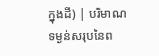ក្នុងដី) | បរិមាណទម្ងន់សរុបនៃព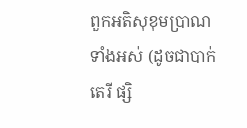ពួកអតិសុខុមប្រាណទាំងអស់ (ដូចជាបាក់តេរី ផ្សិ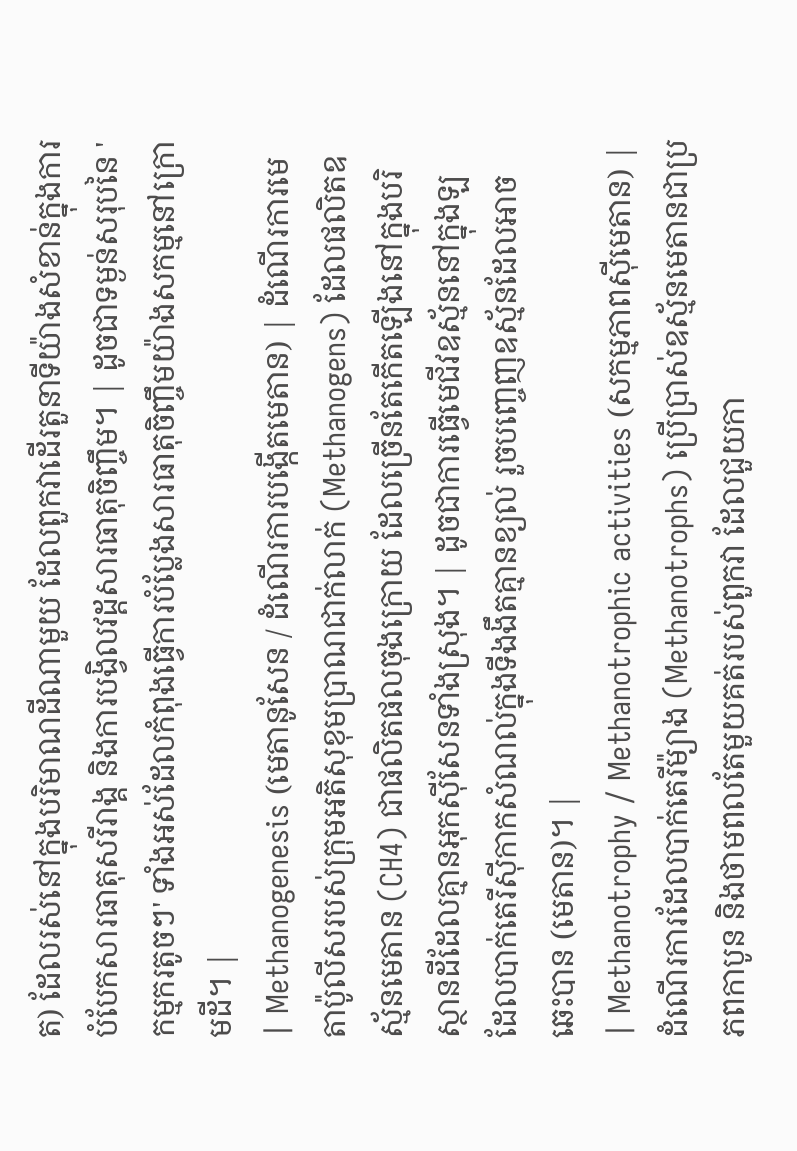ត) ដែលរស់នៅក្នុងបរិមាណដីណាមួយ ដែលពួកវាដើរតួនាទីយ៉ាងសំខាន់ក្នុងការបំបែកសារធាតុសរីរាង្គ និងការបង្វិលវដ្តសារធាតុចិញ្ចឹម។ | ដូចជាទម្ងន់សរុបនៃ 'កម្មករតូចៗ' ទាំងអស់ដែលកំពុងធ្វើការបំប្លែងសារធាតុចិញ្ចឹមយ៉ាងសកម្មនៅក្រោមដី។ |
| Methanogenesis (មេតានូសែន / ដំណើរការបង្កើតមេតាន) | ដំណើរការមេតាប៉ូលីសរបស់ក្រុមអតិសុខុមប្រាណជាក់លាក់ (Methanogens) ដែលផលិតឧស្ម័នមេតាន (CH4) ជាផលិតផលចុងក្រោយ ដែលច្រើនតែកើតឡើងនៅក្នុងបរិស្ថានដីដែលគ្មានអុកស៊ីសែនទាំងស្រុង។ | ដូចជាការធ្វើមេជីវឧស្ម័ននៅក្នុងឡ ដែលបាក់តេរីស៊ីកាកសំណល់ក្នុងទីងងឹតគ្មានខ្យល់ រួចបញ្ចេញឧស្ម័នដែលអាចឆេះបាន (មេតាន)។ |
| Methanotrophy / Methanotrophic activities (សកម្មភាពស៊ីមេតាន) | ដំណើរការដែលបាក់តេរីម៉្យាង (Methanotrophs) ប្រើប្រាស់ឧស្ម័នមេតានជាប្រភពកាបូន និងថាមពលតែមួយគត់របស់ពួកវា ដែលជួយកា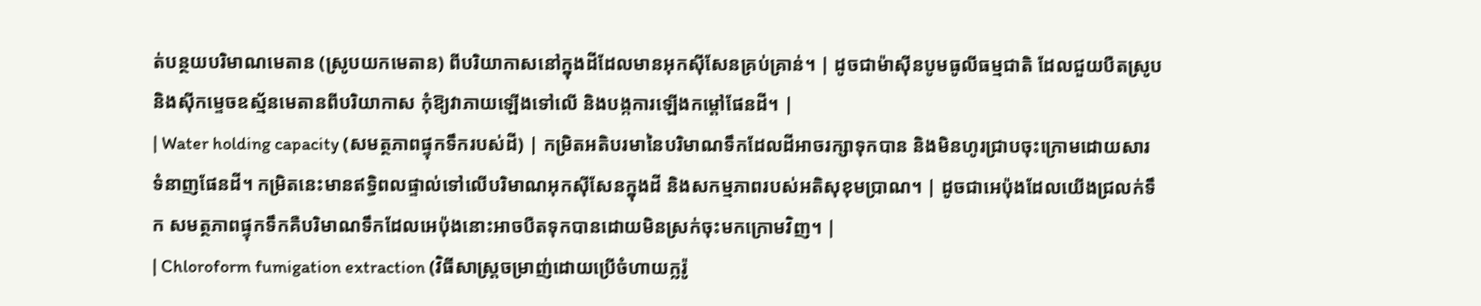ត់បន្ថយបរិមាណមេតាន (ស្រូបយកមេតាន) ពីបរិយាកាសនៅក្នុងដីដែលមានអុកស៊ីសែនគ្រប់គ្រាន់។ | ដូចជាម៉ាស៊ីនបូមធូលីធម្មជាតិ ដែលជួយបឺតស្រូប និងស៊ីកម្ទេចឧស្ម័នមេតានពីបរិយាកាស កុំឱ្យវាភាយឡើងទៅលើ និងបង្កការឡើងកម្តៅផែនដី។ |
| Water holding capacity (សមត្ថភាពផ្ទុកទឹករបស់ដី) | កម្រិតអតិបរមានៃបរិមាណទឹកដែលដីអាចរក្សាទុកបាន និងមិនហូរជ្រាបចុះក្រោមដោយសារទំនាញផែនដី។ កម្រិតនេះមានឥទ្ធិពលផ្ទាល់ទៅលើបរិមាណអុកស៊ីសែនក្នុងដី និងសកម្មភាពរបស់អតិសុខុមប្រាណ។ | ដូចជាអេប៉ុងដែលយើងជ្រលក់ទឹក សមត្ថភាពផ្ទុកទឹកគឺបរិមាណទឹកដែលអេប៉ុងនោះអាចបឺតទុកបានដោយមិនស្រក់ចុះមកក្រោមវិញ។ |
| Chloroform fumigation extraction (វិធីសាស្ត្រចម្រាញ់ដោយប្រើចំហាយក្លរ៉ូ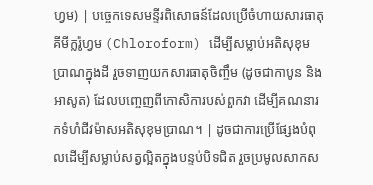ហ្វម) | បច្ចេកទេសមន្ទីរពិសោធន៍ដែលប្រើចំហាយសារធាតុគីមីក្លរ៉ូហ្វម (Chloroform) ដើម្បីសម្លាប់អតិសុខុមប្រាណក្នុងដី រួចទាញយកសារធាតុចិញ្ចឹម (ដូចជាកាបូន និងអាសូត) ដែលបញ្ចេញពីកោសិការបស់ពួកវា ដើម្បីគណនារកទំហំជីវម៉ាសអតិសុខុមប្រាណ។ | ដូចជាការប្រើផ្សែងបំពុលដើម្បីសម្លាប់សត្វល្អិតក្នុងបន្ទប់បិទជិត រួចប្រមូលសាកស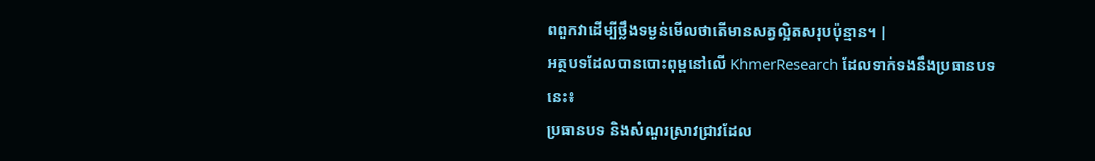ពពួកវាដើម្បីថ្លឹងទម្ងន់មើលថាតើមានសត្វល្អិតសរុបប៉ុន្មាន។ |
អត្ថបទដែលបានបោះពុម្ពនៅលើ KhmerResearch ដែលទាក់ទងនឹងប្រធានបទនេះ៖
ប្រធានបទ និងសំណួរស្រាវជ្រាវដែល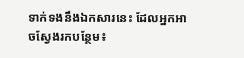ទាក់ទងនឹងឯកសារនេះ ដែលអ្នកអាចស្វែងរកបន្ថែម៖